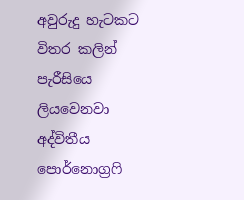අවුරුදු හැටකට විතර කලින් පැරීසියෙ ලියවෙනවා අද්විතීය පොර්නොග්‍රෆි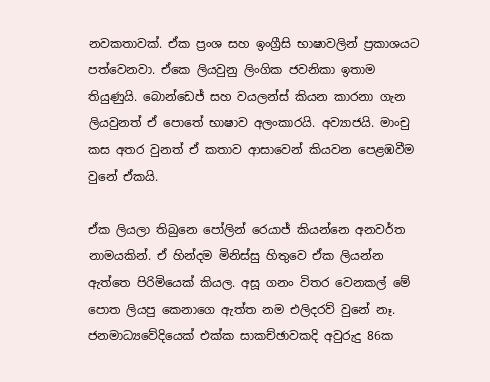නවකතාවක්. ඒක ප්‍රංශ සහ ඉංග්‍රීසි භාෂාවලින් ප්‍රකාශයට පත්වෙනවා. ඒකෙ ලියවුනු ලිංගික ජවනිකා ඉතාම තියුණුයි. බොන්ඩෙජ් සහ වයලන්ස් කියන කාරනා ගැන ලියවුනත් ඒ පොතේ භාෂාව අලංකාරයි. අව්‍යාජයි. මාංචු කස අතර වුනත් ඒ කතාව ආසාවෙන් කියවන පෙළඹවීම වුනේ ඒකයි.

ඒක ලියලා තිබුනෙ පෝලින් රෙයාජ් කියන්නෙ අනවර්ත නාමයකින්. ඒ හින්දම මිනිස්සු හිතුවෙ ඒක ලියන්න ඇත්තෙ පිරිමියෙක් කියල. අසූ ගනං විතර වෙනකල් මේ පොත ලියපු කෙනාගෙ ඇත්ත නම එලිදරව් වුනේ නෑ. ජනමාධ්‍යවේදියෙක් එක්ක සාකච්ඡාවකදි අවුරුදු 86ක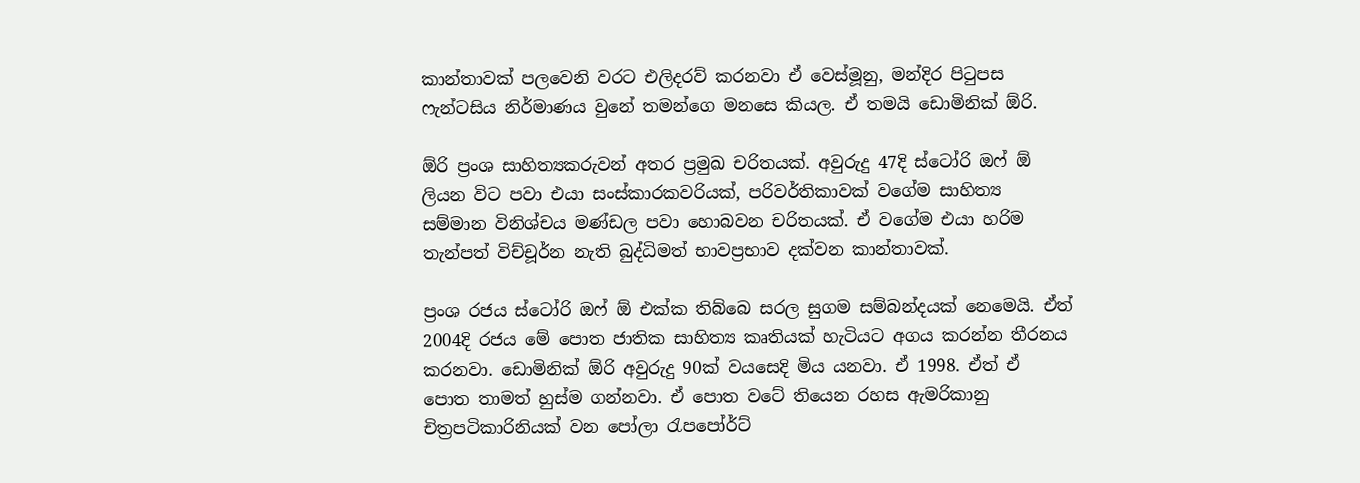කාන්තාවක් පලවෙනි වරට එලිදරව් කරනවා ඒ වෙස්මූනු, මන්දිර පිටුපස ෆැන්ටසිය නිර්මාණය වුනේ තමන්ගෙ මනසෙ කියල. ඒ තමයි ඩොමිනික් ඕරි.

ඕරි ප්‍රංශ සාහිත්‍යකරුවන් අතර ප්‍රමුඛ චරිතයක්. අවුරුදු 47දි ස්ටෝරි ඔෆ් ඕ ලියන විට පවා එයා සංස්කාරකවරියක්, පරිවර්තිකාවක් වගේම සාහිත්‍ය සම්මාන විනිශ්චය මණ්ඩල පවා හොබවන චරිතයක්. ඒ වගේම එයා හරිම තැන්පත් විච්චූර්න නැති බුද්ධිමත් භාවප්‍රභාව දක්වන කාන්තාවක්.

ප්‍රංශ රජය ස්ටෝරි ඔෆ් ඕ එක්ක තිබ්බෙ සරල සුගම සම්බන්දයක් නෙමෙයි. ඒත් 2004දි රජය මේ පොත ජාතික සාහිත්‍ය කෘතියක් හැටියට අගය කරන්න තීරනය කරනවා. ඩොමිනික් ඕරි අවුරුදු 90ක් වයසෙදි මිය යනවා. ඒ 1998. ඒත් ඒ පොත තාමත් හුස්ම ගන්නවා. ඒ පොත වටේ තියෙන රහස ඇමරිකානු චිත්‍රපටිකාරිනියක් වන පෝලා රැපපෝර්ට්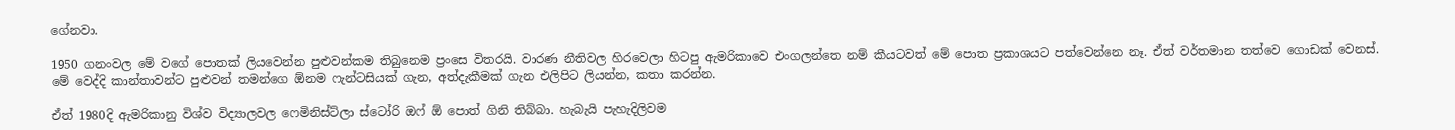ගේනවා.

1950 ගනංවල මේ වගේ පොතක් ලියවෙන්න පුළුවන්කම තිබුනෙම ප්‍රංසෙ විතරයි. වාරණ නීතිවල හිරවෙලා හිටපු ඇමරිකාවෙ එංගලන්තෙ නම් කීයටවත් මේ පොත ප්‍රකාශයට පත්වෙන්නෙ නෑ. ඒත් වර්තමාන තත්වෙ ගොඩක් වෙනස්. මේ වෙද්දි කාන්තාවන්ට පුළුවන් තමන්ගෙ ඕනම ෆැන්ටසියක් ගැන, අත්දැකීමක් ගැන එලිපිට ලියන්න, කතා කරන්න.

ඒත් 1980දි ඇමරිකානු විශ්ව විද්‍යාලවල ෆෙමිනිස්ට්ලා ස්ටෝරි ඔෆ් ඕ පොත් ගිනි තිබ්බා. හැබැයි පැහැදිලිවම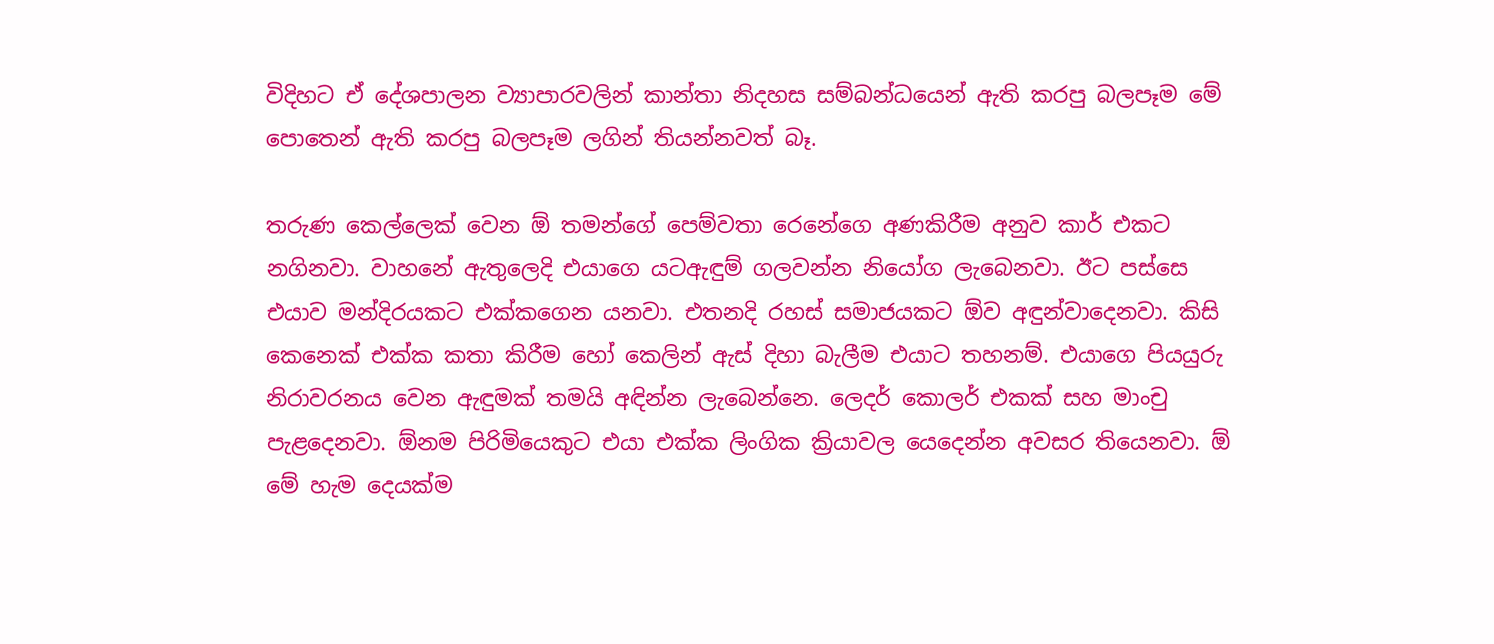විදිහට ඒ දේශපාලන ව්‍යාපාරවලින් කාන්තා නිදහස සම්බන්ධයෙන් ඇති කරපු බලපෑම මේ පොතෙන් ඇති කරපු බලපෑම ලගින් තියන්නවත් බෑ.

තරුණ කෙල්ලෙක් වෙන ඕ තමන්ගේ පෙම්වතා රෙනේගෙ අණකිරීම අනුව කාර් එකට නගිනවා. වාහනේ ඇතුලෙදි එයාගෙ යටඇඳුම් ගලවන්න නියෝග ලැබෙනවා. ඊට පස්සෙ එයාව මන්දිරයකට එක්කගෙන යනවා. එතනදි රහස් සමාජයකට ඕව අඳුන්වාදෙනවා. කිසි කෙනෙක් එක්ක කතා කිරීම හෝ කෙලින් ඇස් දිහා බැලීම එයාට තහනම්. එයාගෙ පියයුරු නිරාවරනය වෙන ඇඳුමක් තමයි අඳින්න ලැබෙන්නෙ. ලෙදර් කොලර් එකක් සහ මාංචු පැළදෙනවා. ඕනම පිරිමියෙකුට එයා එක්ක ලිංගික ක්‍රියාවල යෙදෙන්න අවසර තියෙනවා. ඕ මේ හැම දෙයක්ම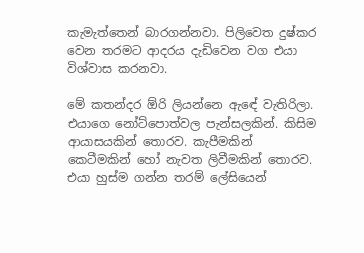කැමැත්තෙන් බාරගන්නවා. පිලිවෙත දුෂ්කර වෙන තරමට ආදරය දැඩිවෙන වග එයා විශ්වාස කරනවා.

මේ කතන්දර ඕරි ලියන්නෙ ඇඳේ වැතිරිලා. එයාගෙ නෝට්පොත්වල පැන්සලකින්. කිසිම ආයාසයකින් තොරව. කැපීමකින් කෙටීමකින් හෝ නැවත ලිවීමකින් තොරව. එයා හුස්ම ගන්න තරම් ලේසියෙන්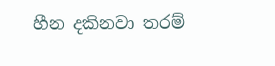හීන දකිනවා තරම්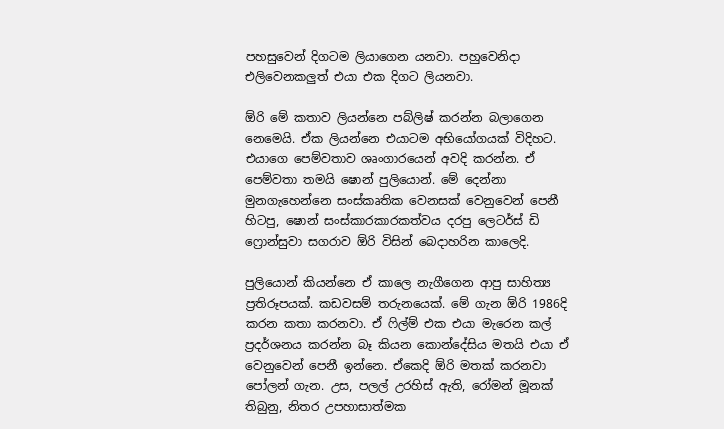පහසුවෙන් දිගටම ලියාගෙන යනවා. පහුවෙනිදා එලිවෙනකලුත් එයා එක දිගට ලියනවා.

ඕරි මේ කතාව ලියන්නෙ පබ්ලිෂ් කරන්න බලාගෙන නෙමෙයි. ඒක ලියන්නෙ එයාටම අභියෝගයක් විදිහට. එයාගෙ පෙම්වතාව ශෘංගාරයෙන් අවදි කරන්න. ඒ පෙම්වතා තමයි ෂොන් පුලියොන්. මේ දෙන්නා මුනගැහෙන්නෙ සංස්කෘතික වෙනසක් වෙනුවෙන් පෙනී හිටපු, ෂොන් සංස්කාරකාරකත්වය දරපු ලෙටර්ස් ඩි ෆ්‍රොන්සුවා සගරාව ඕරි විසින් බෙදාහරින කාලෙදි.

පුලියොන් කියන්නෙ ඒ කාලෙ නැගීගෙන ආපු සාහිත්‍ය ප්‍රතිරූපයක්. කඩවසම් තරුනයෙක්. මේ ගැන ඕරි 1986දි කරන කතා කරනවා. ඒ ෆිල්ම් එක එයා මැරෙන කල් ප්‍රදර්ශනය කරන්න බෑ කියන කොන්දේසිය මතයි එයා ඒ වෙනුවෙන් පෙනී ඉන්නෙ. ඒකෙදි ඕරි මතක් කරනවා පෝලන් ගැන. උස, පලල් උරහිස් ඇති, රෝමන් මූනක් තිබුනු, නිතර උපහාසාත්මක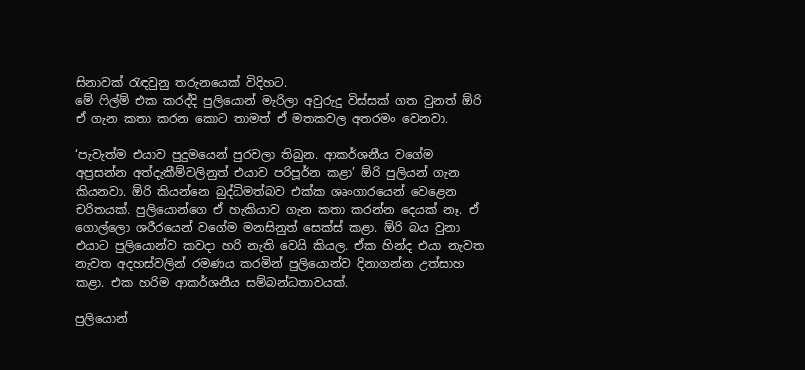සිනාවක් රැඳවුනු තරුනයෙක් විදිහට.
මේ ෆිල්ම් එක කරද්දි පුලියොන් මැරිලා අවුරුදු විස්සක් ගත වුනත් ඕරි ඒ ගැන කතා කරන කොට තාමත් ඒ මතකවල අතරමං වෙනවා.

‘පැවැත්ම එයාව පුදුමයෙන් පුරවලා තිබුන. ආකර්ශනීය වගේම අප්‍රසන්න අත්දැකීම්වලිනුත් එයාව පරිපූර්න කළා’ ඕරි පුලියන් ගැන කියනවා. ඕරි කියන්නෙ බුද්ධිමත්බව එක්ක ශෘංගාරයෙන් වෙළෙන චරිතයක්. පුලියොන්ගෙ ඒ හැකියාව ගැන කතා කරන්න දෙයක් නෑ. ඒ ගොල්ලො ශරීරයෙන් වගේම මනසිනුත් සෙක්ස් කළා. ඕරි බය වුනා එයාට පුලියොන්ව කවදා හරි නැති වෙයි කියල. ඒක හින්ද එයා නැවත නැවත අදහස්වලින් රමණය කරමින් පුලියොන්ව දිනාගන්න උත්සාහ කළා. එක හරිම ආකර්ශනීය සම්බන්ධතාවයක්.

පුලියොන්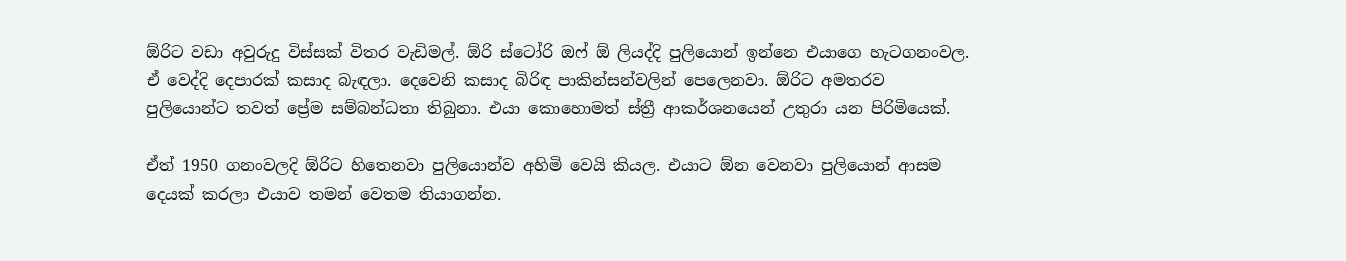ඕරිට වඩා අවුරුදු විස්සක් විතර වැඩිමල්. ඕරි ස්ටෝරි ඔෆ් ඕ ලියද්දි පුලියොන් ඉන්නෙ එයාගෙ හැටගනංවල. ඒ වෙද්දි දෙපාරක් කසාද බැඳලා. දෙවෙනි කසාද බිරිඳ පාකින්සන්වලින් පෙලෙනවා. ඕරිට අමතරව පුලියොන්ට තවත් ප්‍රේම සම්බන්ධතා තිබුනා. එයා කොහොමත් ස්ත්‍රී ආකර්ශනයෙන් උතුරා යන පිරිමියෙක්.

ඒත් 1950 ගනංවලදි ඕරිට හිතෙනවා පුලියොන්ව අහිමි වෙයි කියල. එයාට ඕන වෙනවා පුලියොන් ආසම දෙයක් කරලා එයාව තමන් වෙතම තියාගන්න.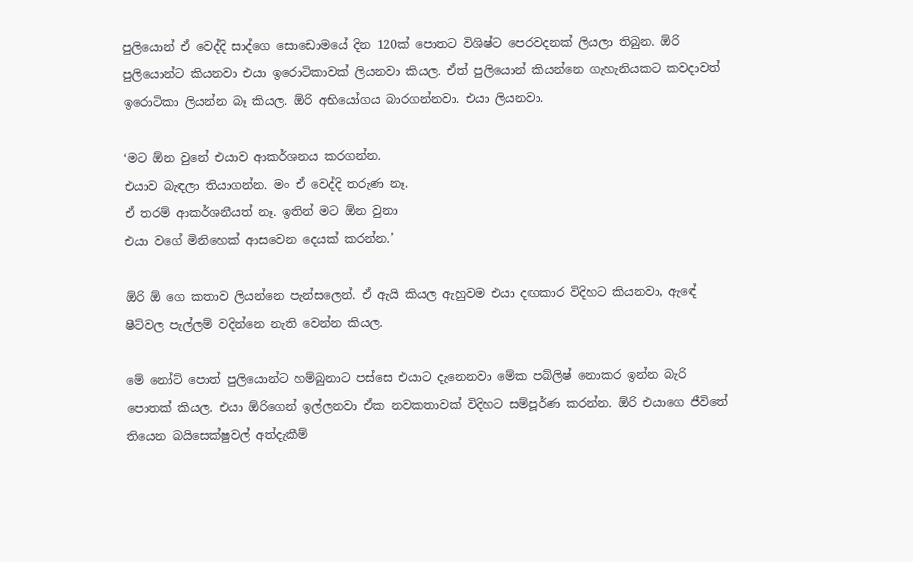පුලියොන් ඒ වෙද්දි සාද්ගෙ සොඩොමයේ දින 120ක් පොතට විශිෂ්ට පෙරවදනක් ලියලා තිබුන. ඕරි පුලියොන්ට කියනවා එයා ඉරොටිකාවක් ලියනවා කියල. ඒත් පුලියොන් කියන්නෙ ගැහැනියකට කවදාවත් ඉරොටිකා ලියන්න බෑ කියල. ඕරි අභියෝගය බාරගන්නවා. එයා ලියනවා.

‘මට ඕන වුනේ එයාව ආකර්ශනය කරගන්න.
එයාව බැඳලා තියාගන්න. මං ඒ වෙද්දි තරුණ නෑ.
ඒ තරම් ආකර්ශනීයත් නෑ. ඉතින් මට ඕන වුනා
එයා වගේ මිනිහෙක් ආසවෙන දෙයක් කරන්න.’

ඕරි ඕ ගෙ කතාව ලියන්නෙ පැන්සලෙන්. ඒ ඇයි කියල ඇහුවම එයා දඟකාර විදිහට කියනවා, ඇඳේ ෂීට්වල පැල්ලම් වදින්නෙ නැති වෙන්න කියල.

මේ නෝට් පොත් පුලියොන්ට හම්බුනාට පස්සෙ එයාට දැනෙනවා මේක පබ්ලිෂ් නොකර ඉන්න බැරි පොතක් කියල. එයා ඕරිගෙන් ඉල්ලනවා ඒක නවකතාවක් විදිහට සම්පූර්ණ කරන්න. ඕරි එයාගෙ ජීවිතේ තියෙන බයිසෙක්ෂුවල් අත්දැකීම්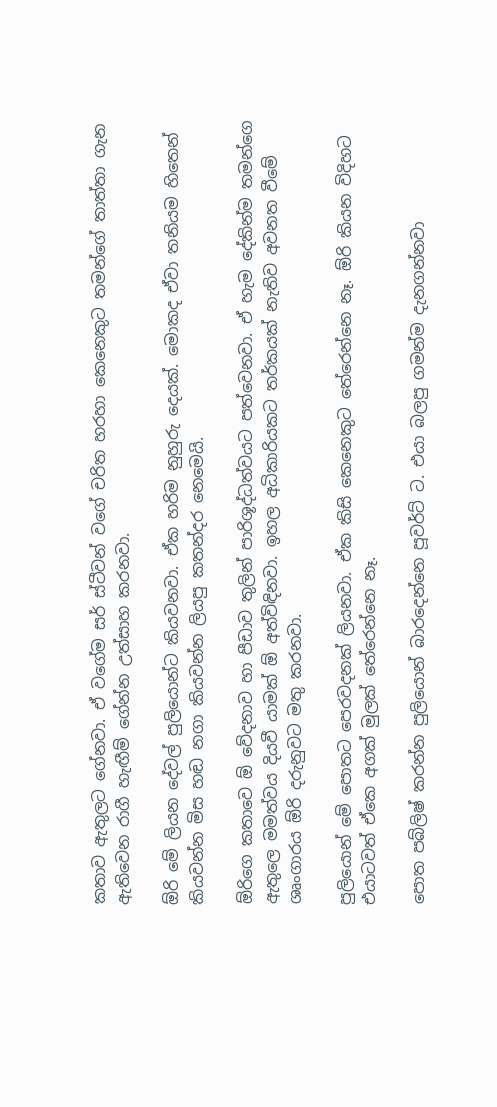කතාව ඇතුලට ගේනවා. ඒ වගේම සර් ස්ටීවන් වගේ චරිත හරහා කෙනෙකුට තමන්ගේ තාත්තා ගැන ඇතිවෙන රාගී හැඟීම් ගේන්න උත්සාහ කරනවා.

ඕරි මේ ලියන දේවල් පුලියොන්ට කියවනවා. ඒක හරිම නුහුරු දෙයක්. මොකද ඒවා තනියම හිතෙන් කියවන්න මිස හඬ නගා කියවන්න ලියපු කතන්දර නෙමෙයි.

ඕරිගෙ කතාවෙ ඕ වේදනාව හා පීඩාව තුලින් පාරිශූද්ධත්වයට පත්වෙනවා. ඒ හැම දේකින්ම තමන්ගෙ ඇතුලෙ මමත්වය දියවී යාමක් ඕ අත්විඳිනවා. ඉහල අධිකාරියකට තර්කයක් නැතිව අවනත වීමේ ශෘංගාරය ඕරි දරුනුවට මතු කරනවා.

පුලියොන් මේ පොතට පෙරවදනක් ලියනවා. ඒක කිසි කෙනෙකුට තේරෙන්නෙ නෑ. ඕරි කියන විදිහට එයාටවත් ඒකෙ අගක් මුලක් තේරෙන්නෙ නෑ.

පොත පබ්ලිෂ් කරන්න පුලියොන් බාරදෙන්නෙ පූවර්ට් ට. එයා බලපු ගමන්ම දැනගන්නවා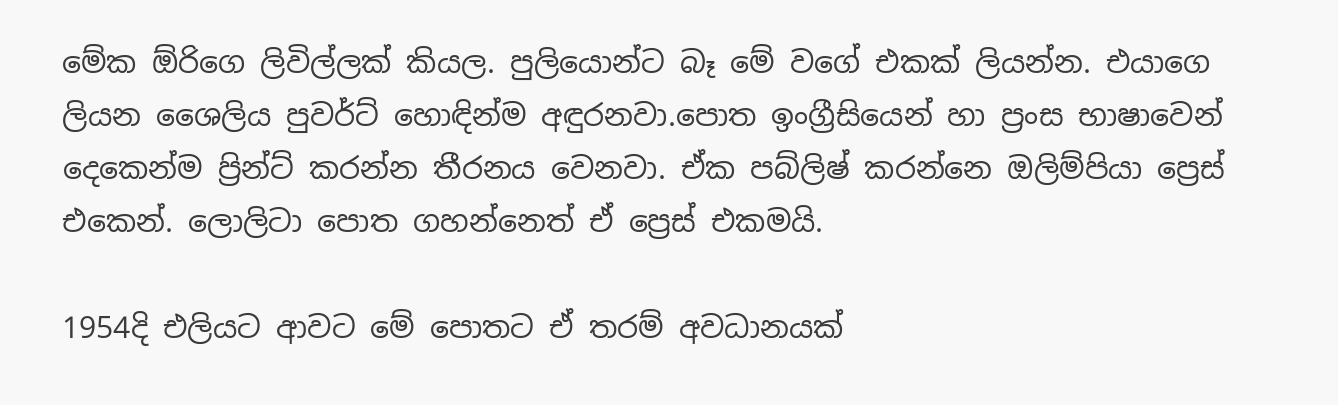මේක ඕරිගෙ ලිවිල්ලක් කියල. පුලියොන්ට බෑ මේ වගේ එකක් ලියන්න. එයාගෙ ලියන ශෛලිය පුවර්ට් හොඳින්ම අඳුරනවා.පොත ඉංග්‍රීසියෙන් හා ප්‍රංස භාෂාවෙන් දෙකෙන්ම ප්‍රින්ට් කරන්න තීරනය වෙනවා. ඒක පබ්ලිෂ් කරන්නෙ ඔලිම්පියා ප්‍රෙස් එකෙන්. ලොලිටා පොත ගහන්නෙත් ඒ ප්‍රෙස් එකමයි.

1954දි එලියට ආවට මේ පොතට ඒ තරම් අවධානයක්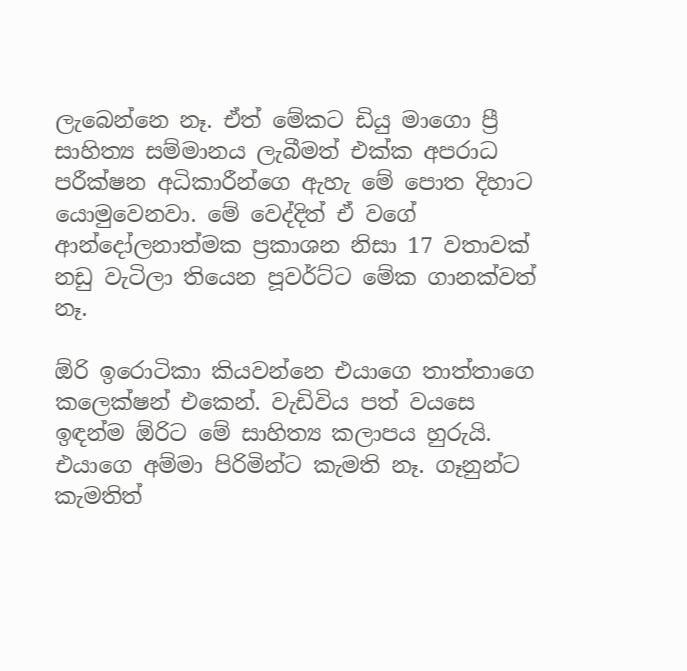ලැබෙන්නෙ නෑ. ඒත් මේකට ඩියු මාගො ප්‍රී සාහිත්‍ය සම්මානය ලැබීමත් එක්ක අපරාධ පරීක්ෂන අධිකාරීන්ගෙ ඇහැ මේ පොත දිහාට යොමුවෙනවා. මේ වෙද්දිත් ඒ වගේ ආන්දෝලනාත්මක ප්‍රකාශන නිසා 17 වතාවක් නඩු වැටිලා තියෙන පූවර්ට්ට මේක ගානක්වත් නෑ.

ඕරි ඉරොටිකා කියවන්නෙ එයාගෙ තාත්තාගෙ කලෙක්ෂන් එකෙන්. වැඩිවිය පත් වයසෙ ඉඳන්ම ඕරිට මේ සාහිත්‍ය කලාපය හුරුයි. එයාගෙ අම්මා පිරිමින්ට කැමති නෑ. ගෑනුන්ට කැමතිත්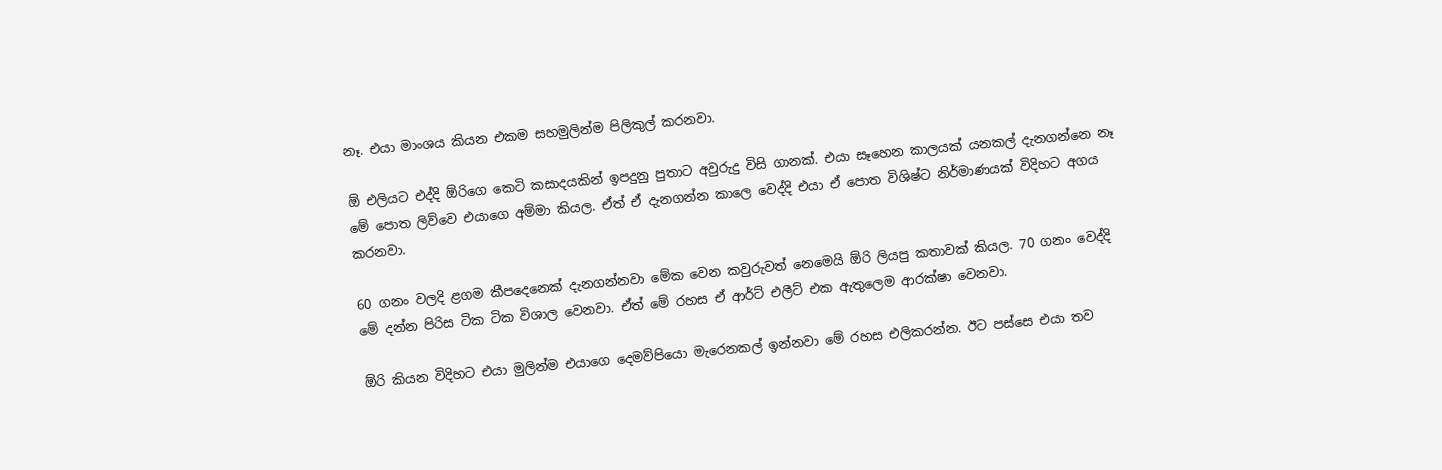නෑ. එයා මාංශය කියන එකම සහමුලින්ම පිලිකුල් කරනවා.

ඕ එලියට එද්දි ඕරිගෙ කෙටි කසාදයකින් ඉපදුනු පුතාට අවුරුදු විසි ගානක්. එයා සෑහෙන කාලයක් යනකල් දැනගන්නෙ නෑ මේ පොත ලිව්වෙ එයාගෙ අම්මා කියල. ඒත් ඒ දැනගන්න කාලෙ වෙද්දි එයා ඒ පොත විශිෂ්ට නිර්මාණයක් විදිහට අගය කරනවා.

60 ගනං වලදි ළගම කීපදෙනෙක් දැනගන්නවා මේක වෙන කවුරුවත් නෙමෙයි ඕරි ලියපු කතාවක් කියල. 70 ගනං වෙද්දි මේ දන්න පිරිස ටික ටික විශාල වෙනවා. ඒත් මේ රහස ඒ ආර්ට් එලීට් එක ඇතුලෙම ආරක්ෂා වෙනවා.

ඕරි කියන විදිහට එයා මුලින්ම එයාගෙ දෙමව්පියො මැරෙනකල් ඉන්නවා මේ රහස එලිකරන්න. ඊට පස්සෙ එයා තව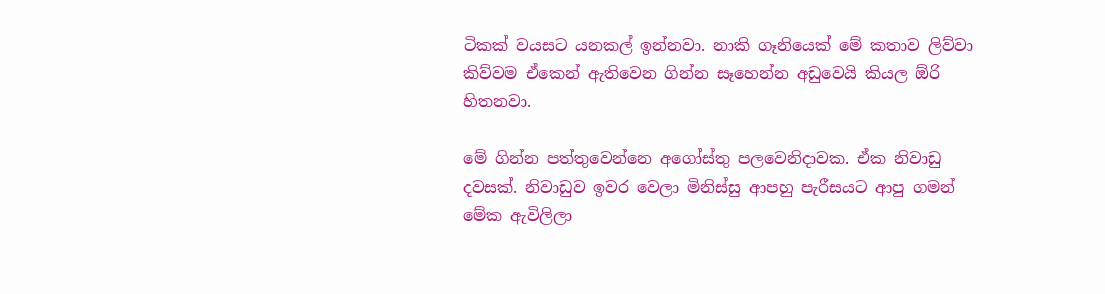ටිකක් වයසට යනකල් ඉන්නවා. නාකි ගෑනියෙක් මේ කතාව ලිව්වා කිව්වම ඒකෙන් ඇතිවෙන ගින්න සෑහෙන්න අඩුවෙයි කියල ඕරි හිතනවා.

මේ ගින්න පත්තුවෙන්නෙ අගෝස්තු පලවෙනිදාවක. ඒක නිවාඩු දවසක්. නිවාඩුව ඉවර වෙලා මිනිස්සු ආපහු පැරීසයට ආපු ගමන් මේක ඇවිලිලා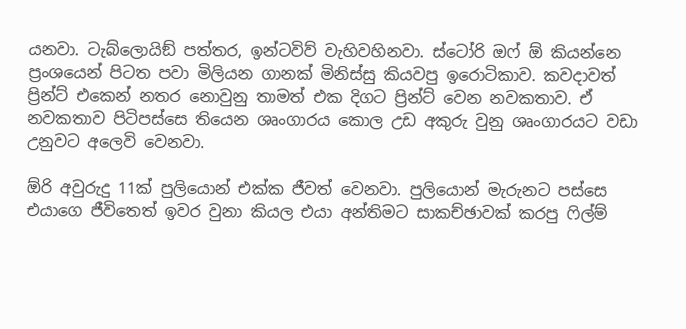යනවා. ටැබ්ලොයිඞ් පත්තර, ඉන්ටවිව් වැහිවහිනවා. ස්ටෝරි ඔෆ් ඕ කියන්නෙ ප්‍රංශයෙන් පිටත පවා මිලියන ගානක් මිනිස්සු කියවපු ඉරොටිකාව. කවදාවත් ප්‍රින්ට් එකෙන් නතර නොවුනු තාමත් එක දිගට ප්‍රින්ට් වෙන නවකතාව. ඒ නවකතාව පිටිපස්සෙ තියෙන ශෘංගාරය කොල උඩ අකුරු වුනු ශෘංගාරයට වඩා උනුවට අලෙවි වෙනවා.

ඕරි අවුරුදු 11ක් පුලියොන් එක්ක ජීවත් වෙනවා. පුලියොන් මැරුනට පස්සෙ එයාගෙ ජීවිතෙත් ඉවර වුනා කියල එයා අන්තිමට සාකච්ඡාවක් කරපු ෆිල්ම්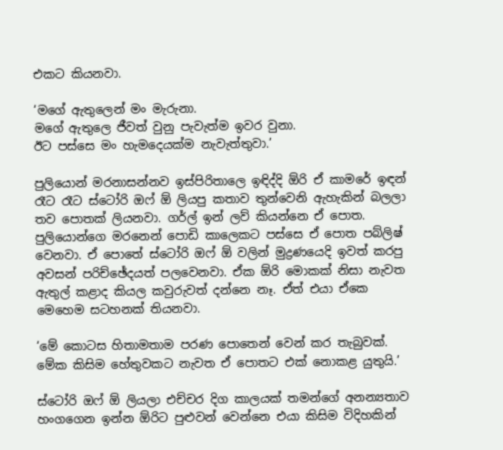එකට කියනවා.

‘මගේ ඇතුලෙන් මං මැරුනා.
මගේ ඇතුලෙ ජීවත් වුනු පැවැත්ම ඉවර වුනා.
ඊට පස්සෙ මං හැමදෙයක්ම නැවැත්තුවා.’

පුලියොන් මරනාසන්නව ඉස්පිරිතාලෙ ඉඳිද්දි ඕරි ඒ කාමරේ ඉඳන් රෑට රෑට ස්ටෝරි ඔෆ් ඕ ලියපු කතාව තුන්වෙනි ඇහැකින් බලලා තව පොතක් ලියනවා. ගර්ල් ඉන් ලව් කියන්නෙ ඒ පොත. පුලියොන්ගෙ මරනෙන් පොඩි කාලෙකට පස්සෙ ඒ පොත පබ්ලිෂ් වෙනවා. ඒ පොතේ ස්ටෝරි ඔෆ් ඕ වලින් මුද්‍රණයෙදි ඉවත් කරපු අවසන් පරිච්ඡේදයත් පලවෙනවා. ඒක ඕරි මොකක් නිසා නැවත ඇතුල් කළාද කියල කවුරුවත් දන්නෙ නෑ. ඒත් එයා ඒකෙ මෙහෙම සටහනක් තියනවා.

‘මේ කොටස හිතාමතාම පරණ පොතෙන් වෙන් කර තැබුවක්.
මේක කිසිම හේතුවකට නැවත ඒ පොතට එක් නොකළ යුතුයි.’

ස්ටෝරි ඔෆ් ඕ ලියලා එච්චර දිග කාලයක් තමන්ගේ අනන්‍යතාව හංගගෙන ඉන්න ඕරිට පුළුවන් වෙන්නෙ එයා කිසිම විදිහකින්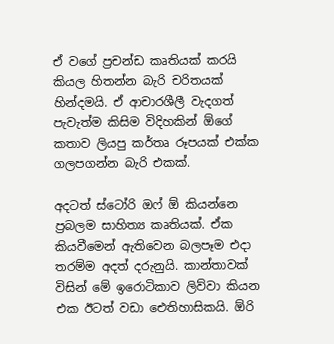ඒ වගේ ප්‍රචන්ඩ කෘතියක් කරයි කියල හිතන්න බැරි චරිතයක් හින්දමයි. ඒ ආචාරශීලී වැදගත් පැවැත්ම කිසිම විදිහකින් ඕගේ කතාව ලියපු කර්තෘ රූපයක් එක්ක ගලපගන්න බැරි එකක්.

අදටත් ස්ටෝරි ඔෆ් ඕ කියන්නෙ ප්‍රබලම සාහිත්‍ය කෘතියක්. ඒක කියවීමෙන් ඇතිවෙන බලපෑම එදා තරම්ම අදත් දරුනුයි. කාන්තාවක් විසින් මේ ඉරොටිකාව ලිව්වා කියන එක ඊටත් වඩා ඓතිහාසිකයි. ඕරි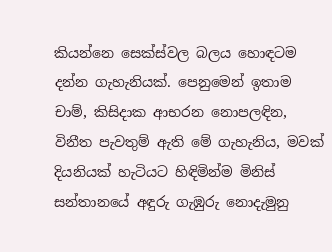කියන්නෙ සෙක්ස්වල බලය හොඳටම දන්න ගැහැනියක්. පෙනුමෙන් ඉතාම චාම්, කිසිදාක ආභරන නොපලඳින, විනීත පැවතුම් ඇති මේ ගැහැනිය, මවක් දියනියක් හැටියට හිඳිමින්ම මිනිස් සන්තානයේ අඳුරු ගැඹුරු නොදැමුනු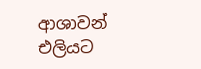ආශාවන් එලියට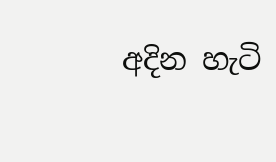අදින හැටි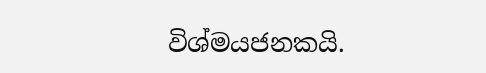විශ්මයජනකයි.